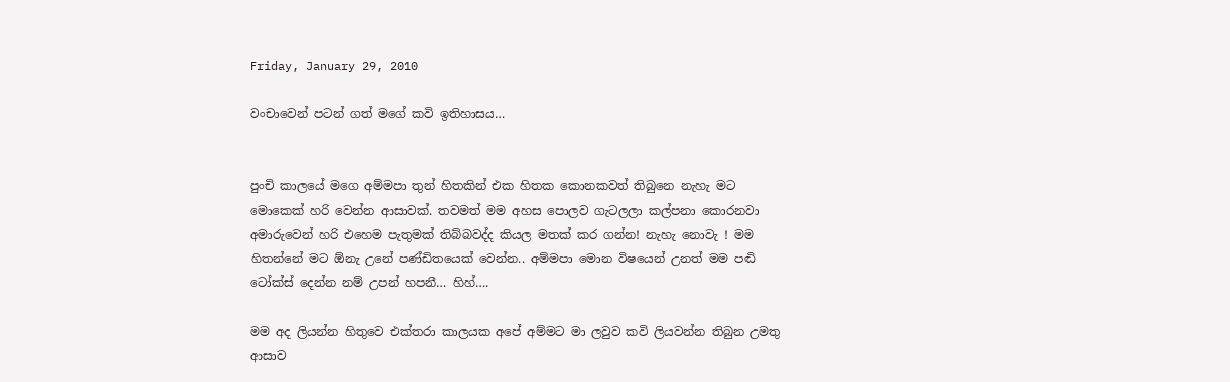Friday, January 29, 2010

වංචාවෙන් පටන් ගත් මගේ කවි ඉතිහාසය…


පුංචි කාලයේ මගෙ අම්මපා තුන් හිතකින් එක හිතක කොනකවත් තිබුනෙ නැහැ මට මොකෙක් හරි වෙන්න ආසාවක්. තවමත් මම අහස පොලව ගැටලලා කල්පනා කොරනවා අමාරුවෙන් හරි එහෙම පැතුමක් තිබ්බවද්ද කියල මතක් කර ගන්න! නැහැ නොවැ ! මම හිතන්නේ මට ඕනැ උනේ පණ්ඩිතයෙක් වෙන්න.. අම්මපා මොන විෂයෙන් උනත් මම පඬි ටෝක්ස් දෙන්න නම් උපන් හපනී… හිහ්….

මම අද ලියන්න හිතුවෙ එක්තරා කාලයක අපේ අම්මට මා ලවුව කවි ලියවන්න තිබුන උමතු ආසාව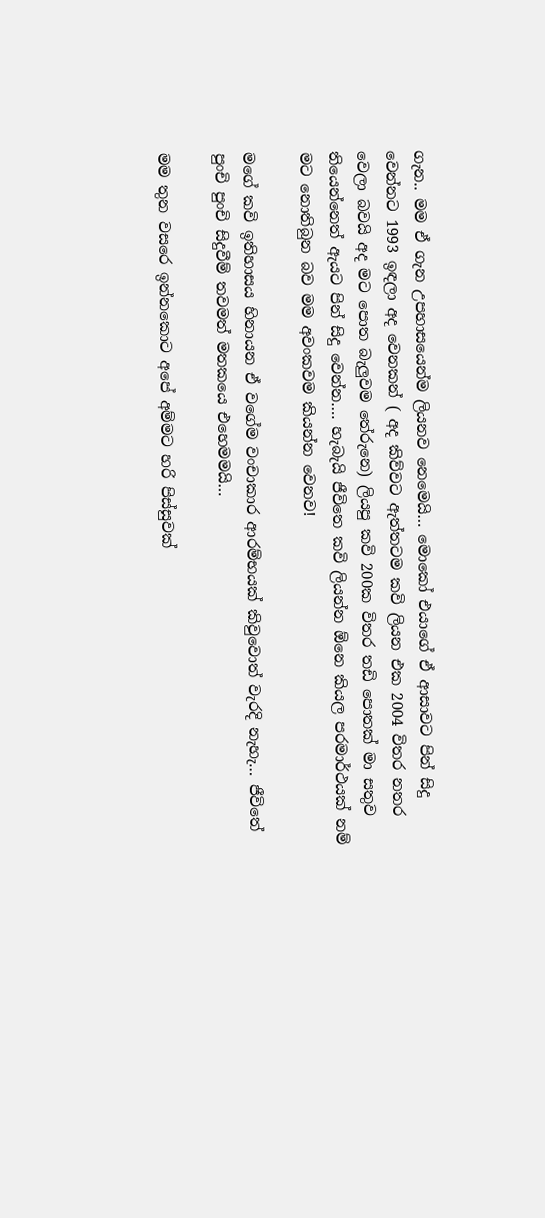ගැන.. මම ඒ ගැන උපහාසයෙන්ම ලියනව නෙමෙයි… මොකෝ එයාගේ ඒ ආසාවට පින් සිදු වෙන්නට 1993 ඉඳලා අද වෙනකන් ( අද කිව්වට ඇත්තටම කවි ලියන එක 2004 විතර නතර වෙලා බවයි අද මට පොත බැලුවම තේරුනෙ) ලියපු කවි 200ක විතර තඩි පොතක් මා සතුව තියෙන්නෙත් ඇයට පින් සිදු වෙන්න…. හැබැයි ජීවිතෙ කවි ලියන්න ඕනෙ කියල පරමාර්ථයක් නම් මට නොතිබුන බව මම අවංකවම කියන්න වෙනව!

මගේ කවි ඉතිහාසය හිනායන ඒ වගේම වංචාකාර ආරම්භයක් කිවුවොත් වැරදි නැහැ… ජීවිතේ පුංචි පුංචි සිදුවීම් තවමත් මතකයෙ එහෙමමයි…

මම තුන වසරෙ ඉන්නකොට අපේ අම්මට හරි පිස්සුවක්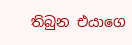තිබුන එයාගෙ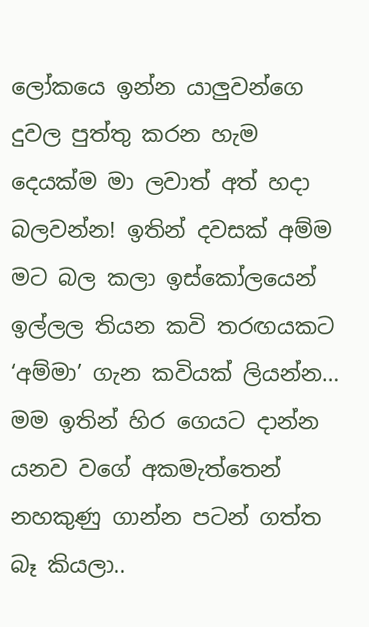ලෝකයෙ ඉන්න යාලුවන්ගෙ දුවල පුත්තු කරන හැම දෙයක්ම මා ලවාත් අත් හදා බලවන්න! ඉතින් දවසක් අම්ම මට බල කලා ඉස්කෝලයෙන් ඉල්ලල තියන කවි තරඟයකට ‘අම්මා’ ගැන කවියක් ලියන්න… මම ඉතින් හිර ගෙයට දාන්න යනව වගේ අකමැත්තෙන් නහකුණු ගාන්න පටන් ගත්ත බෑ කියලා..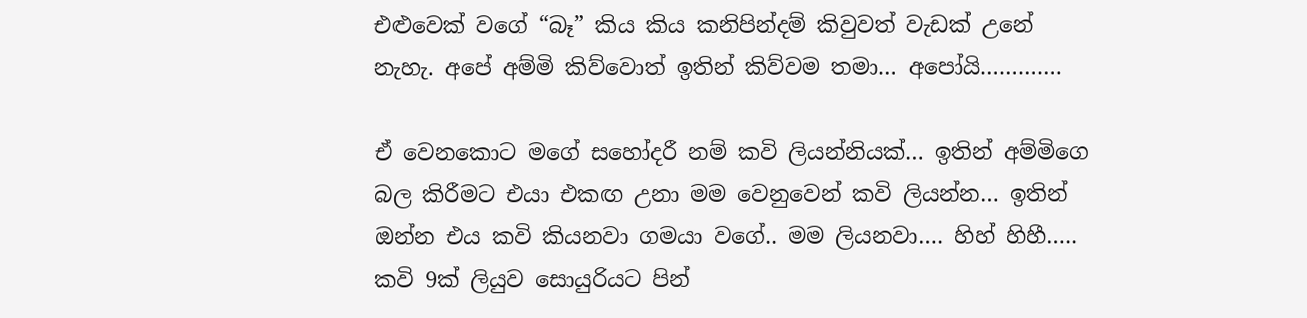එළුවෙක් වගේ “බෑ” කිය කිය කනිපින්දම් කිවුවත් වැඩක් උනේ නැහැ. අපේ අම්මි කිව්වොත් ඉතින් කිව්වම තමා… අපෝයි………….

ඒ වෙනකොට මගේ සහෝදරී නම් කවි ලියන්නියක්… ඉතින් අම්මිගෙ බල කිරීමට එයා එකඟ උනා මම වෙනුවෙන් කවි ලියන්න… ඉතින් ඔන්න එය කවි කියනවා ගමයා වගේ.. මම ලියනවා…. හිහ් හිහී….. කවි 9ක් ලියුව සොයුරියට පින්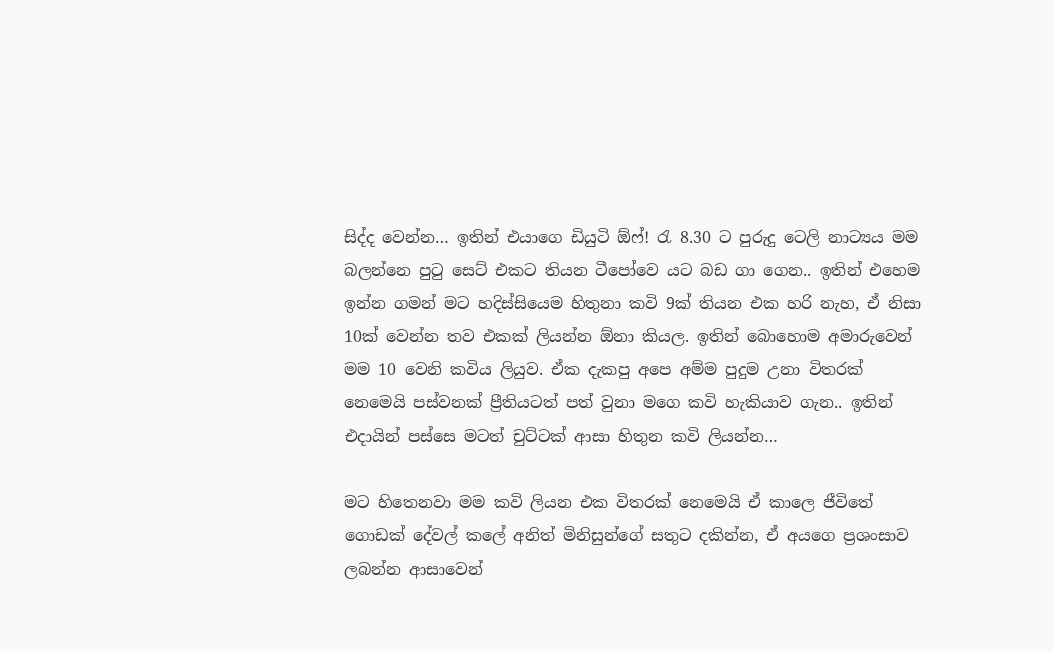සිද්ද වෙන්න… ඉතින් එයාගෙ ඩියුටි ඕෆ්! රැ 8.30 ට පුරුදු ටෙලි නාට්‍යය මම බලන්නෙ පු‍ටු සෙට් එකට තියන ටීපෝවෙ යට බඩ ගා ගෙන.. ඉතින් එහෙම ඉන්න ගමන් මට හදිස්සියෙම හිතුනා කවි 9ක් තියන එක හරි නැහ, ඒ නිසා 10ක් වෙන්න තව එකක් ලියන්න ඕනා කියල. ඉතින් බොහොම අමාරුවෙන් මම 10 වෙනි කවිය ලියුව. ඒක දැකපු අපෙ අම්ම පුදුම උනා විතරක් නෙමෙයි පස්වනක් ප්‍රීතියටත් පත් වුනා මගෙ කවි හැකියාව ගැන.. ඉතින් එදායින් පස්සෙ මටත් චුට්ටක් ආසා හිතුන කවි ලියන්න…

මට හිතෙනවා මම කවි ලියන එක විතරක් නෙමෙයි ඒ කාලෙ ජීවිතේ ගොඩක් දේවල් කලේ අනිත් මිනිසුන්ගේ සතුට දකින්න, ඒ අයගෙ ප්‍රශංසාව ලබන්න ආසාවෙන්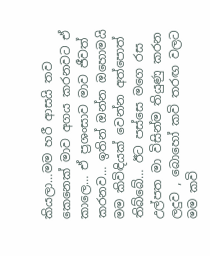කියලා…මම හරී ආසයි තව කෙනෙක් මාව අගය කරනවට ඒ කාලෙ… ඒ ප්‍රශංසාව මාව ජීවත් කරනව… ඉතින් ඔන්න ඔහොමයි මම කිවිඳියක් වෙන්න අත්පොත් තිබ්බේ… ඊට පස්සෙ මගෙ රස උල්පත මා විසින්ම තියුණු කරන ලදුව , බොහෝ කවි තරඟ වලට මම කවි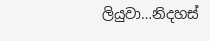ලියුවා…නිදහස්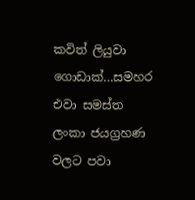කවිත් ලියුවා ගොඩාක්…සමහර එවා සමස්ත ලංකා ජයග්‍රහණ වලට පවා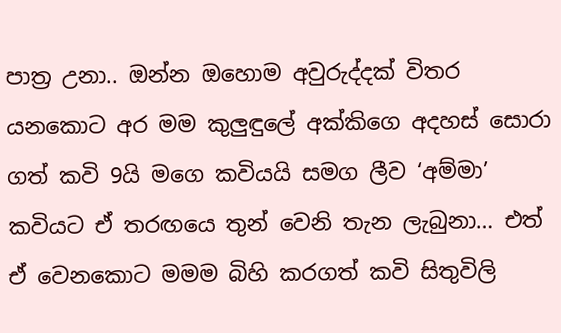පාත්‍ර උනා.. ඔන්න ඔහොම අවුරුද්දක් විතර යනකොට අර මම කුලුඳුලේ අක්කිගෙ අදහස් සොරා ගත් කවි 9යි මගෙ කවියයි සමග ලීව ‘අම්මා’ කවියට ඒ තරඟයෙ තුන් වෙනි තැන ලැබුනා… එත් ඒ වෙනකොට මමම බිහි කරගත් කවි සිතුවිලි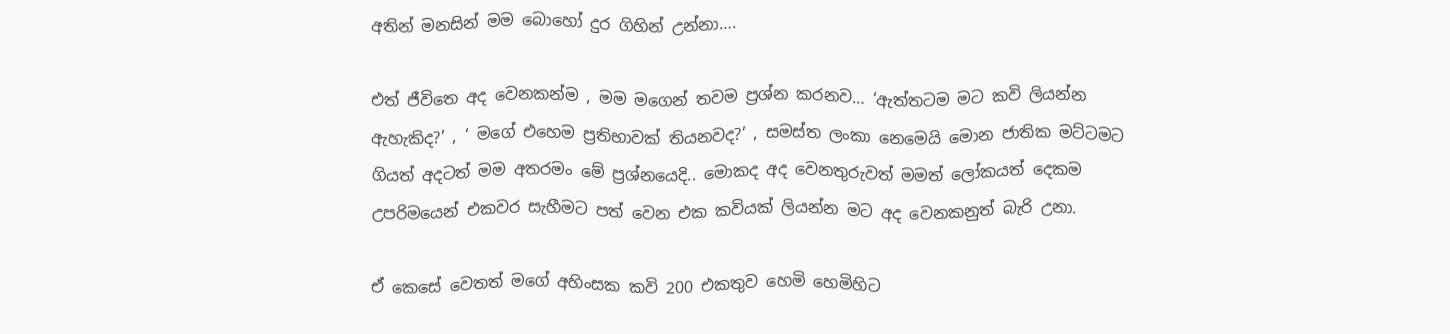අතින් මනසින් මම බොහෝ දුර ගිහින් උන්නා….

එත් ජීවිතෙ අද වෙනකන්ම , මම මගෙන් තවම ප්‍රශ්න කරනව… ‘ඇත්තටම මට කවි ලියන්න ඇහැකිද?’ , ‘ මගේ එහෙම ප්‍රතිභාවක් තියනවද?’ , සමස්ත ලංකා නෙමෙයි මොන ජාතික මට්ටමට ගියත් අදටත් මම අතරමං මේ ප්‍රශ්නයෙදි.. මොකද අද වෙනතුරුවත් මමත් ලෝකයත් දෙකම උපරිමයෙන් එකවර සැහීමට පත් වෙන එක කවියක් ලියන්න මට අද වෙනකනුත් බැරි උනා.

ඒ කෙසේ වෙතත් මගේ අහිංසක කවි 200 එකතුව හෙමි හෙමිහිට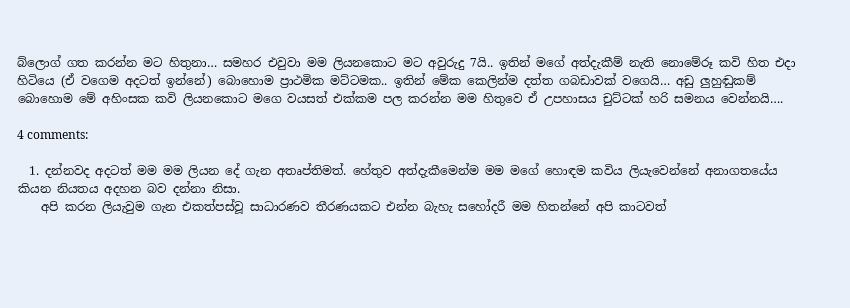බ්ලොග් ගත කරන්න මට හිතුනා… සමහර එවුවා මම ලියනකොට මට අවුරුදු 7යි.. ඉතින් මගේ අත්දැකීම් නැති නොමේරූ කවි හිත එදා හිටියෙ (ඒ වගෙම අදටත් ඉන්නේ) බොහොම ප්‍රාථමික මට්ටමක.. ඉතින් මේක කෙලින්ම දත්ත ගබඩාවක් වගෙයි… අඩු ලුහුඬුකම් බොහොම මේ අහිංසක කවි ලියනකොට මගෙ වයසත් එක්කම පල කරන්න මම හිතුවෙ ඒ උපහාසය චුට්ටක් හරි සමනය වෙන්නයි….

4 comments:

  1. දන්නවද අදටත් මම මම ලියන දේ ගැන අතෘප්තිමත්. හේතුව අත්දැකීමෙන්ම මම මගේ හොඳම කවිය ලියැවෙන්නේ අනාගතයේය කියන නියතය අදහන බව දන්නා නිසා.
    අපි කරන ලියැවුම ගැන එකත්පස්වූ සාධාරණව තීරණයකට එන්න බැහැ සහෝදරී මම හිතන්නේ අපි කාටවත්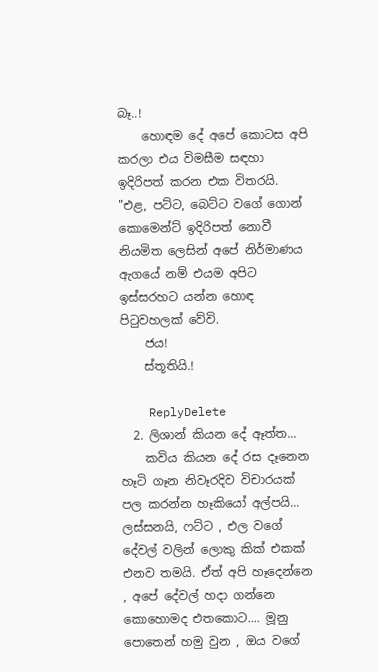බෑ..!
    හොඳම දේ අපේ කොටස අපි කරලා එය විමසීම සඳහා ඉදිරිපත් කරන එක විතරයි. "එළ, පට්ට, බෙට්ට වගේ ගොන් කොමෙන්ට් ඉදිරිපත් නොවී නියමිත ලෙසින් අපේ නිර්මාණය ඇගයේ නම් එයම අපිට ඉස්සරහට යන්න හොඳ පිටුවහලක් වේවි.
    ජය!
    ස්තූතියි.!

    ReplyDelete
  2. ලිශාන් කියන දේ ඈත්ත...
    කවිය කියන දේ රස දෑනෙන හෑටි ගෑන නිවෑරදිව විචාරයක් පල කරන්න හෑකියෝ අල්පයි... ලස්සනයි, ෆට්ට , එල වගේ දේවල් වලින් ලොකු කික් එකක් එනව තමයි. ඒත් අපි හෑදෙන්නෙ , අපේ දේවල් හදා ගන්නෙ කොහොමද එතකොට.... මූනු පොතෙන් හමු වුන , ඔය වගේ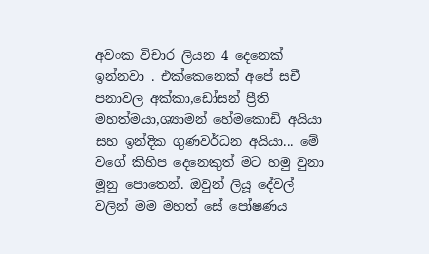අවංක විචාර ලියන 4 දෙනෙක් ඉන්නවා . එක්කෙනෙක් අපේ සචී පනාවල අක්කා,ඩෝසන් ප්‍රීති මහත්මයා,ශ්‍යාමන් හේමකොඩි අයියා සහ ඉන්දික ගුණවර්ධන අයියා... මේ වගේ කිහිප දෙනෙකුත් මට හමු වුනා මූනු පොතෙන්. ඔවුන් ලියූ දේවල් වලින් මම මහත් සේ පෝෂණය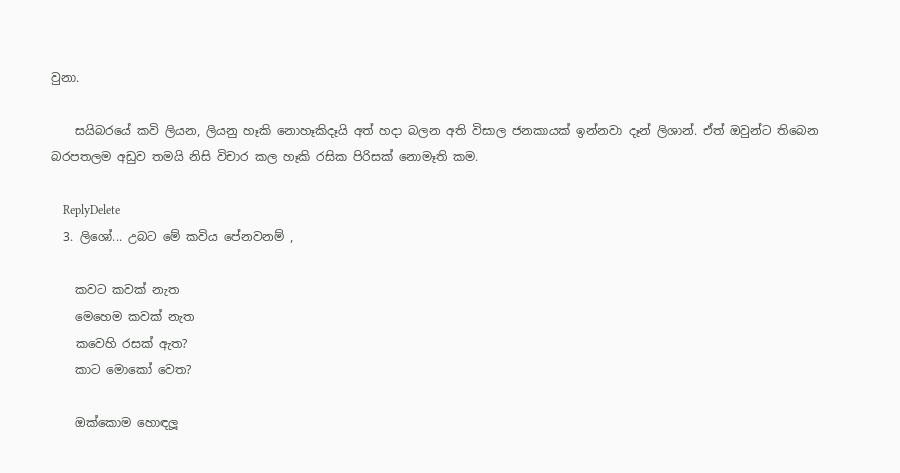වුනා.

    සයිබරයේ කවි ලියන, ලියනු හෑකි නොහෑකිදෑයි අත් හදා බලන අති විසාල ජනකායක් ඉන්නවා දෑන් ලිශාන්. ඒත් ඔවුන්ට තිබෙන බරපතලම අඩුව තමයි නිසි විචාර කල හෑකි රසික පිරිසක් නොමෑති කම.

    ReplyDelete
  3. ලිශෝ... උබට මේ කවිය පේනවනම් ,

    කවට කවක් නැත
    මෙහෙම කවක් නැත
    කවෙහි රසක් ඇත?
    කාට මොකෝ වෙත?

    ඔක්කොම හොඳලූ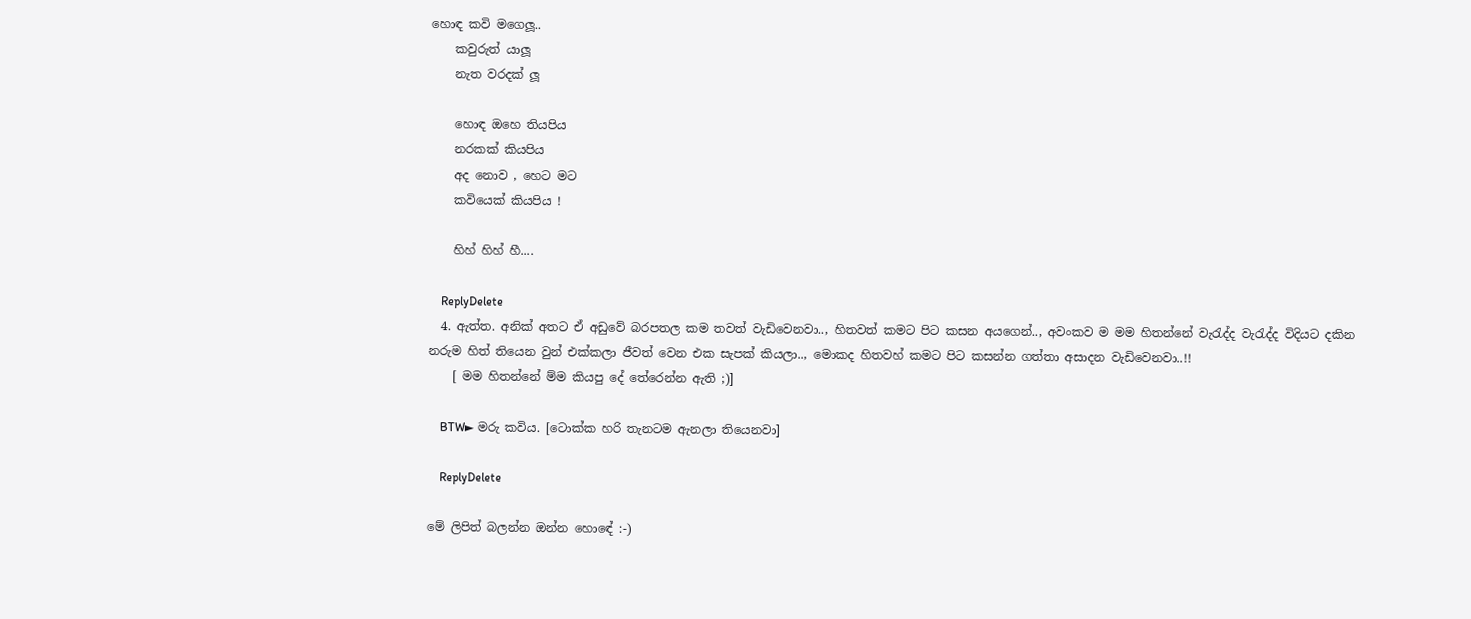හොඳ කවි මගෙලූ..
    කවුරුත් යාලූ
    නැත වරදක් ලූ

    හොඳ ඔහෙ තියපිය
    නරකක් කියපිය
    අද නොව , හෙට මට
    කවියෙක් කියපිය !

    හිහ් හිහ් හී....

    ReplyDelete
  4. ඇත්ත. අනික් අතට ඒ අඩුවේ බරපතල කම තවත් වැඩිවෙනවා.., හිතවත් කමට පිට කසන අයගෙන්.., අවංකව ම මම හිතන්නේ වැරැද්ද වැරැද්ද විදියට දකින නරුම හිත් තියෙන වුන් එක්කලා ජීවත් වෙන එක සැපක් කියලා.., මොකද හිතවහ් කමට පිට කසන්න ගත්තා අසාදන වැඩිවෙනවා..!!
    [ මම හිතන්නේ ම්ම කියපු දේ තේරෙන්න ඇති ;)]

    BTW► මරු කවිය. [ටොක්ක හරි තැනටම ඇනලා තියෙනවා]

    ReplyDelete

මේ ලිපිත් බලන්න ඔන්න හොඳේ :-)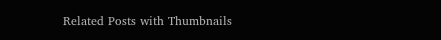Related Posts with Thumbnails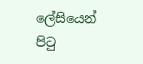ලේසියෙන් පිටු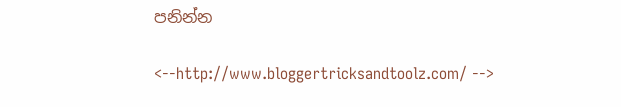පනින්න

<--http://www.bloggertricksandtoolz.com/ -->